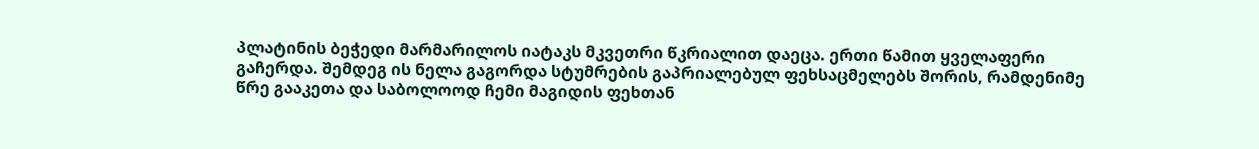პლატინის ბეჭედი მარმარილოს იატაკს მკვეთრი წკრიალით დაეცა. ერთი წამით ყველაფერი გაჩერდა. შემდეგ ის ნელა გაგორდა სტუმრების გაპრიალებულ ფეხსაცმელებს შორის, რამდენიმე წრე გააკეთა და საბოლოოდ ჩემი მაგიდის ფეხთან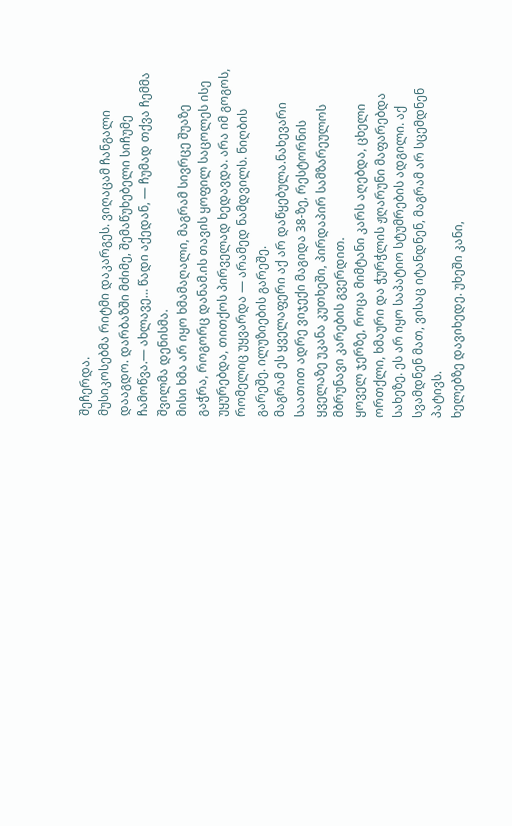შეჩერდა.
მუსიკოსებმა რიტმი დაკარგეს. ვიღაცამ ჩანგალი დააგდო. დარბაზში მძიმე, შემაწუხებელი სიჩუმე ჩამოწვა.— ახლავე… წადი აქედან, — ჩუმად თქვა ჩემმა შვილმა დენისმა.
მისი ხმა არ იყო ხმამაღალი, მაგრამ სივრცე შუაზე გაჭრა, როგორც დანამ.ის თავის ყოფილ საცოლეს ისე უყურებდა, თითქოს პირველად ხედავდა. არა იმ გოგოს, რომელიც უყვარდა — არამედ ნამდვილს. ნიღბის გარეშე. ილუზიების გარეშე.
მაგრამ ეს ყველაფერი აქ არ დაწყებულა.ნახევარი საათით ადრე ვიჯექი მაგიდა 38-ზე, რესტორნის ყველაზე უკანა კუთხეში, პირდაპირ სამზარეულოს მბრუნავი კარების გვერდით.
ყოველ ჯერზე, როცა მიმტანი კარს აღებდა, ცხელი ორთქლი, ხმაური და ჭურჭლის ჟღარუნი მაფარებდა სახეზე. ეს არ იყო საპატიო სტუმრების ადგილი. აქ სვამდნენ მათ, ვისაც იტანდნენ, მაგრამ არ სცემდნენ პატივს.
ხელებზე დავიხედე. უხეში კანი,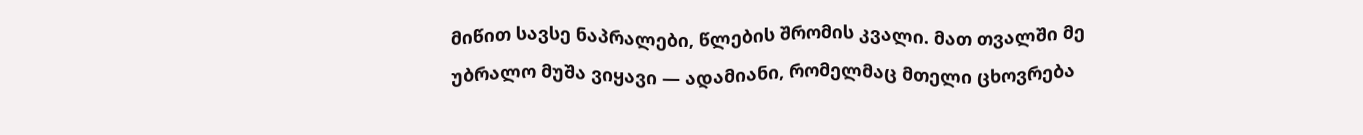მიწით სავსე ნაპრალები, წლების შრომის კვალი. მათ თვალში მე უბრალო მუშა ვიყავი — ადამიანი, რომელმაც მთელი ცხოვრება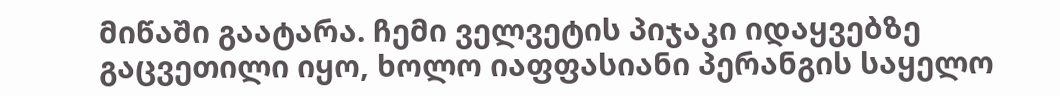მიწაში გაატარა. ჩემი ველვეტის პიჯაკი იდაყვებზე გაცვეთილი იყო, ხოლო იაფფასიანი პერანგის საყელო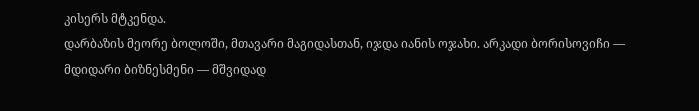კისერს მტკენდა.
დარბაზის მეორე ბოლოში, მთავარი მაგიდასთან, იჯდა იანის ოჯახი. არკადი ბორისოვიჩი — მდიდარი ბიზნესმენი — მშვიდად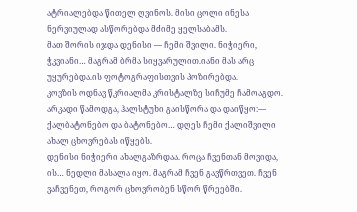ატრიალებდა წითელ ღვინოს. მისი ცოლი ინესა ნერვიულად ასწორებდა მძიმე ყელსაბამს.
მათ შორის იჯდა დენისი — ჩემი შვილი. ნიჭიერი, ჭკვიანი… მაგრამ ბრმა სიყვარულით.იანი მას არც უყურებდა.ის ფოტოგრაფისთვის პოზირებდა.
კოვზის ოდნავ წკრიალმა კრისტალზე სიჩუმე ჩამოაგდო. არკადი წამოდგა, ჰალსტუხი გაისწორა და დაიწყო:— ქალბატონებო და ბატონებო… დღეს ჩემი ქალიშვილი ახალ ცხოვრებას იწყებს.
დენისი ნიჭიერი ახალგაზრდაა. როცა ჩვენთან მოვიდა, ის… ნედლი მასალა იყო. მაგრამ ჩვენ გავწრთვეთ. ჩვენ ვაჩვენეთ, როგორ ცხოვრობენ სწორ წრეებში.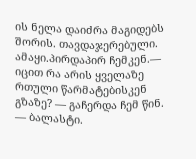ის ნელა დაიძრა მაგიდებს შორის. თავდაჯერებული. ამაყი.პირდაპირ ჩემკენ.— იცით რა არის ყველაზე რთული წარმატებისკენ გზაზე? — გაჩერდა ჩემ წინ. — ბალასტი.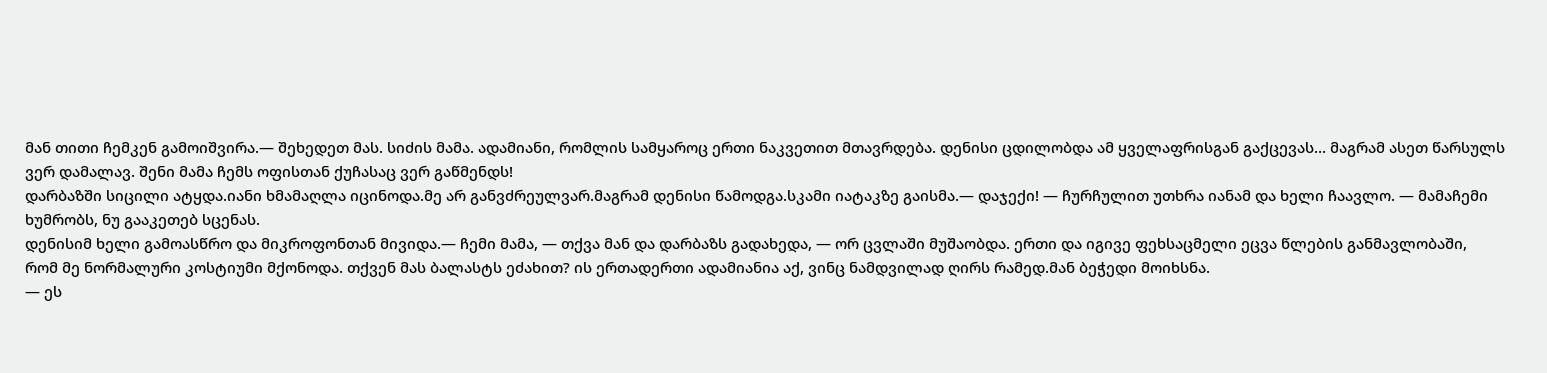მან თითი ჩემკენ გამოიშვირა.— შეხედეთ მას. სიძის მამა. ადამიანი, რომლის სამყაროც ერთი ნაკვეთით მთავრდება. დენისი ცდილობდა ამ ყველაფრისგან გაქცევას… მაგრამ ასეთ წარსულს ვერ დამალავ. შენი მამა ჩემს ოფისთან ქუჩასაც ვერ გაწმენდს!
დარბაზში სიცილი ატყდა.იანი ხმამაღლა იცინოდა.მე არ განვძრეულვარ.მაგრამ დენისი წამოდგა.სკამი იატაკზე გაისმა.— დაჯექი! — ჩურჩულით უთხრა იანამ და ხელი ჩაავლო. — მამაჩემი ხუმრობს, ნუ გააკეთებ სცენას.
დენისიმ ხელი გამოასწრო და მიკროფონთან მივიდა.— ჩემი მამა, — თქვა მან და დარბაზს გადახედა, — ორ ცვლაში მუშაობდა. ერთი და იგივე ფეხსაცმელი ეცვა წლების განმავლობაში,
რომ მე ნორმალური კოსტიუმი მქონოდა. თქვენ მას ბალასტს ეძახით? ის ერთადერთი ადამიანია აქ, ვინც ნამდვილად ღირს რამედ.მან ბეჭედი მოიხსნა.
— ეს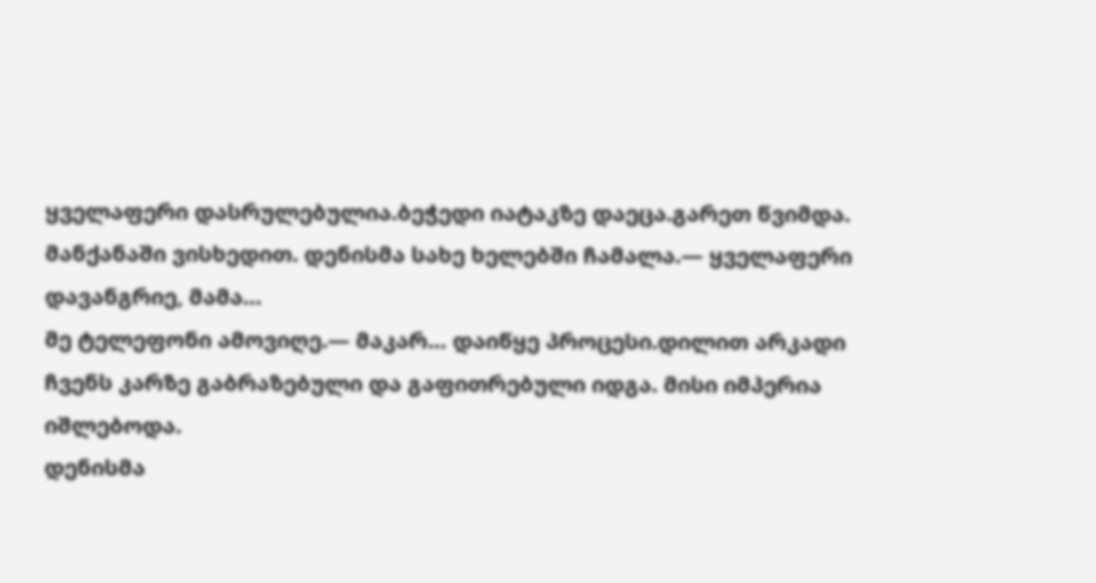ყველაფერი დასრულებულია.ბეჭედი იატაკზე დაეცა.გარეთ წვიმდა. მანქანაში ვისხედით. დენისმა სახე ხელებში ჩამალა.— ყველაფერი დავანგრიე, მამა…
მე ტელეფონი ამოვიღე.— მაკარ… დაიწყე პროცესი.დილით არკადი ჩვენს კარზე გაბრაზებული და გაფითრებული იდგა. მისი იმპერია იშლებოდა.
დენისმა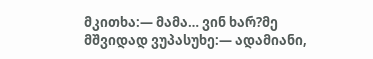მკითხა:— მამა… ვინ ხარ?მე მშვიდად ვუპასუხე:— ადამიანი,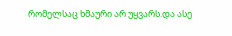რომელსაც ხმაური არ უყვარს.და ასე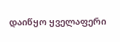დაიწყო ყველაფერი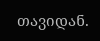თავიდან.